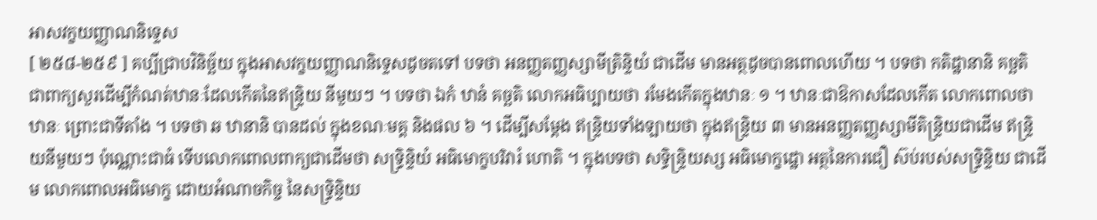អាសវក្ខយញ្ញាណនិទ្ទេស
[ ២៥៨-២៥៩ ] គប្បីជ្រាបវិនិច្ឆ័យ ក្នុងអាសវក្ខយញ្ញាណនិទ្ទេសដូចតទៅ បទថា អនញ្ញតញ្ញស្សាមីត្រិន្ទិយំ ជាដើម មានអត្ថដូចបានពោលហើយ ។ បទថា កតិដ្ឋានានិ គច្ឆតិ ជាពាក្យសួរដើម្បីកំណត់ឋានៈដែលកើតនៃឥន្ទ្រិយ នីមួយៗ ។ បទថា ឯកំ ឋានំ គច្ឆតិ លោកអធិប្បាយថា រមែងកើតក្នុងឋានៈ ១ ។ ឋានៈជាឱកាសដែលកើត លោកពោលថា ឋានៈ ព្រោះជាទីតាំង ។ បទថា ឆ ឋានានិ បានដល់ ក្នុងខណៈមគ្គ និងផល ៦ ។ ដើម្បីសម្តែង ឥន្ទ្រិយទាំងឡាយថា ក្នុងឥន្ទ្រិយ ៣ មានអនញ្ញតញ្ញស្សាមីតិន្ទ្រិយជាដើម ឥន្ទ្រិយនីមួយៗ ប៉ុណ្ណោះជាធំ ទើបលោកពោលពាក្យជាដើមថា សទ្ធ្រិន្ទិយំ អធិមោក្ខបរិវារំ ហោតិ ។ ក្នុងបទថា សទិ្ធន្ទ្រិយស្ស អធិមោក្ខដ្ឋោ អត្ថនៃការជឿ ស៊ប់របស់សទ្ធ្រិន្ទិយ ជាដើម លោកពោលអធិមោក្ខ ដោយអំណាចកិច្ច នៃសទ្ធ្រិន្ទិយ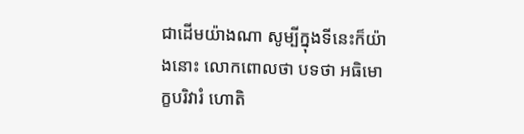ជាដើមយ៉ាងណា សូម្បីក្នុងទីនេះក៏យ៉ាងនោះ លោកពោលថា បទថា អធិមោក្ខបរិវារំ ហោតិ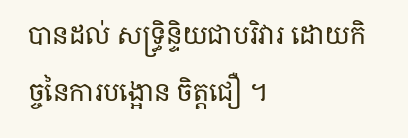បានដល់ សទ្ធ្រិន្ទិយជាបរិវារ ដោយកិច្ចនៃការបង្អោន ចិត្តជឿ ។